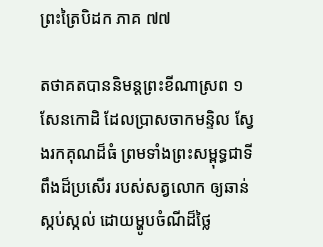ព្រះត្រៃបិដក ភាគ ៧៧

តថាគតបាននិមន្តព្រះខីណាស្រព ១ សែនកោដិ ដែលប្រាសចាកមន្ទិល ស្វែងរកគុណដ៏ធំ ព្រមទាំងព្រះសម្ពុទ្ធជាទីពឹងដ៏ប្រសើរ របស់សត្វលោក ឲ្យឆាន់ស្កប់ស្កល់ ដោយម្ហូបចំណីដ៏ថ្លៃ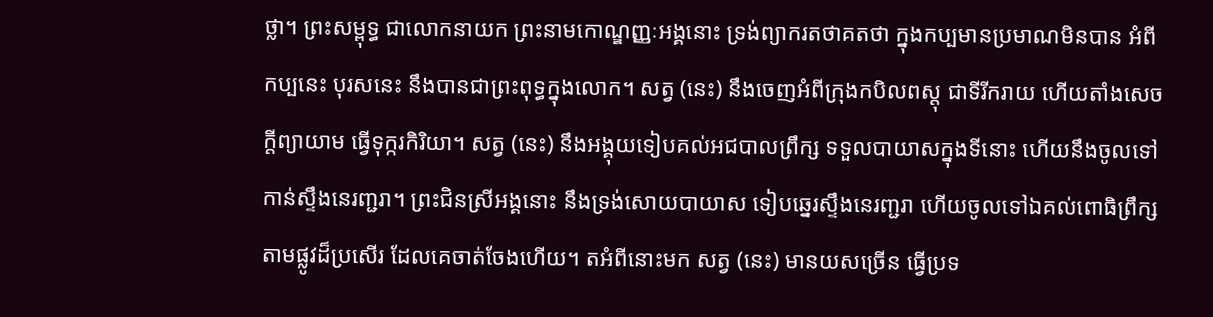ថ្លា។ ព្រះសម្ពុទ្ធ ជាលោកនាយក ព្រះនាមកោណ្ឌញ្ញៈអង្គនោះ ទ្រង់ព្យាករតថាគតថា ក្នុងកប្បមានប្រមាណមិនបាន អំពីកប្បនេះ បុរសនេះ នឹងបានជាព្រះពុទ្ធក្នុងលោក។ សត្វ (នេះ) នឹងចេញអំពីក្រុងកបិលពស្តុ ជាទីរីករាយ ហើយតាំងសេចក្តីព្យាយាម ធ្វើទុក្ករកិរិយា។ សត្វ (នេះ) នឹងអង្គុយទៀបគល់អជបាលព្រឹក្ស ទទួលបាយាសក្នុងទីនោះ ហើយនឹងចូលទៅកាន់ស្ទឹងនេរញ្ជរា។ ព្រះជិនស្រីអង្គនោះ នឹងទ្រង់សោយបាយាស ទៀបឆ្នេរស្ទឹងនេរញ្ជរា ហើយចូលទៅឯគល់ពោធិព្រឹក្ស តាមផ្លូវដ៏ប្រសើរ ដែលគេចាត់ចែងហើយ។ តអំពីនោះមក សត្វ (នេះ) មានយសច្រើន ធ្វើប្រទ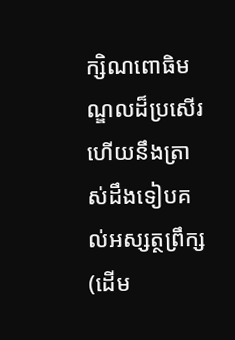ក្សិណពោធិមណ្ឌលដ៏ប្រសើរ ហើយនឹងត្រាស់ដឹងទៀបគល់អស្សត្ថព្រឹក្ស (ដើម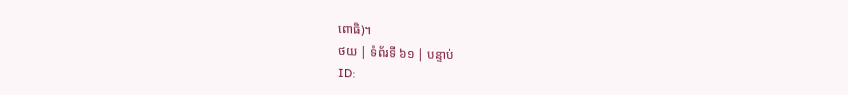ពោធិ)។
ថយ | ទំព័រទី ៦១ | បន្ទាប់
ID: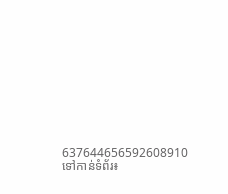637644656592608910
ទៅកាន់ទំព័រ៖